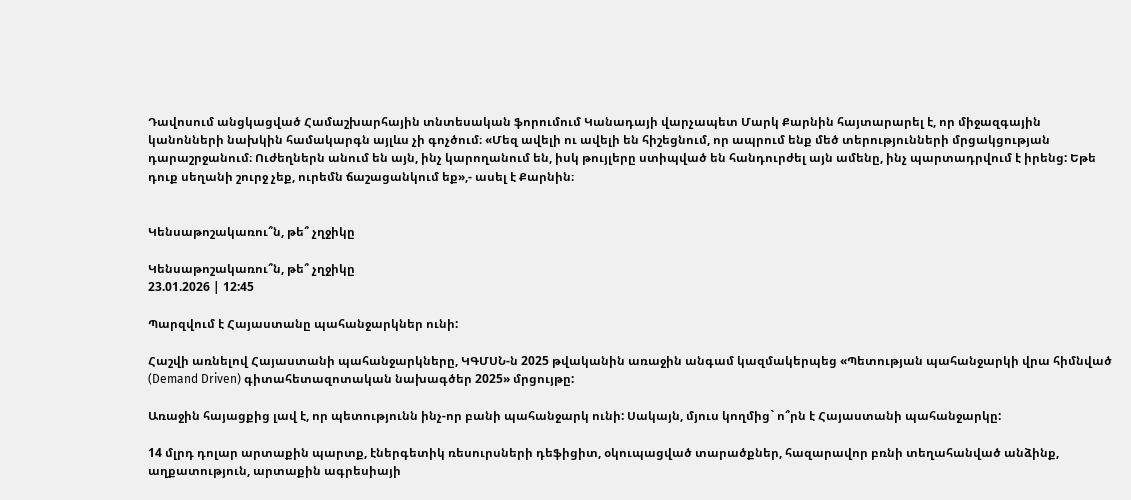Դավոսում անցկացված Համաշխարհային տնտեսական ֆորումում Կանադայի վարչապետ Մարկ Քարնին հայտարարել է, որ միջազգային կանոնների նախկին համակարգն այլևս չի գոչծում։ «Մեզ ավելի ու ավելի են հիշեցնում, որ ապրում ենք մեծ տերությունների մրցակցության դարաշրջանում։ Ուժեղներն անում են այն, ինչ կարողանում են, իսկ թույլերը ստիպված են հանդուրժել այն ամենը, ինչ պարտադրվում է իրենց: Եթե դուք սեղանի շուրջ չեք, ուրեմն ճաշացանկում եք»,- ասել է Քարնին։


Կենսաթոշակառու՞ն, թե՞ չղջիկը

Կենսաթոշակառու՞ն, թե՞ չղջիկը
23.01.2026 | 12:45

Պարզվում է Հայաստանը պահանջարկներ ունի:

Հաշվի առնելով Հայաստանի պահանջարկները, ԿԳՄՍՆ-ն 2025 թվականին առաջին անգամ կազմակերպեց «Պետության պահանջարկի վրա հիմնված (Demand Driven) գիտահետազոտական նախագծեր 2025» մրցույթը:

Առաջին հայացքից լավ է, որ պետությունն ինչ-որ բանի պահանջարկ ունի: Սակայն, մյուս կողմից` ո՞րն է Հայաստանի պահանջարկը:

14 մլրդ դոլար արտաքին պարտք, էներգետիկ ռեսուրսների դեֆիցիտ, օկուպացված տարածքներ, հազարավոր բռնի տեղահանված անձինք, աղքատություն, արտաքին ագրեսիայի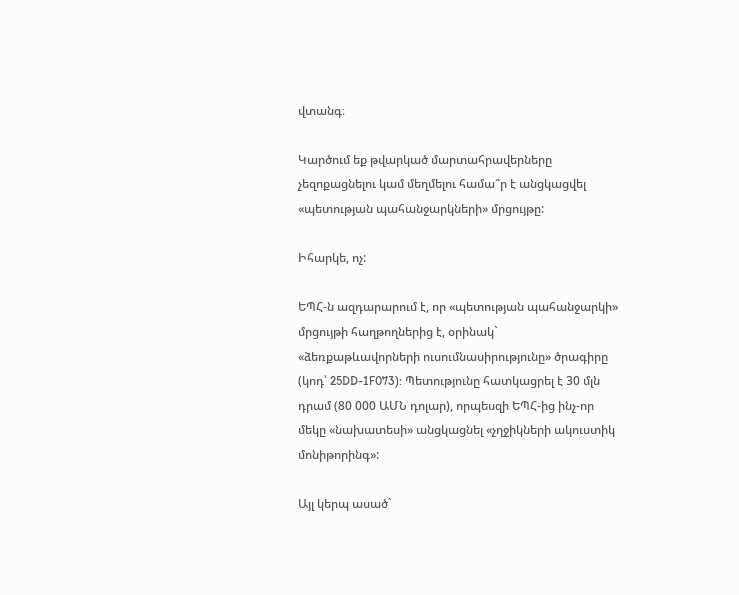վտանգ։

Կարծում եք թվարկած մարտահրավերները չեզոքացնելու կամ մեղմելու համա՞ր է անցկացվել «պետության պահանջարկների» մրցույթը:

Իհարկե, ոչ:

ԵՊՀ-ն ազդարարում է, որ «պետության պահանջարկի» մրցույթի հաղթողներից է, օրինակ` «ձեռքաթևավորների ուսումնասիրությունը» ծրագիրը (կոդ՝ 25DD-1F073): Պետությունը հատկացրել է 30 մլն դրամ (80 000 ԱՄՆ դոլար), որպեսզի ԵՊՀ-ից ինչ-որ մեկը «նախատեսի» անցկացնել «չղջիկների ակուստիկ մոնիթորինգ»:

Այլ կերպ ասած`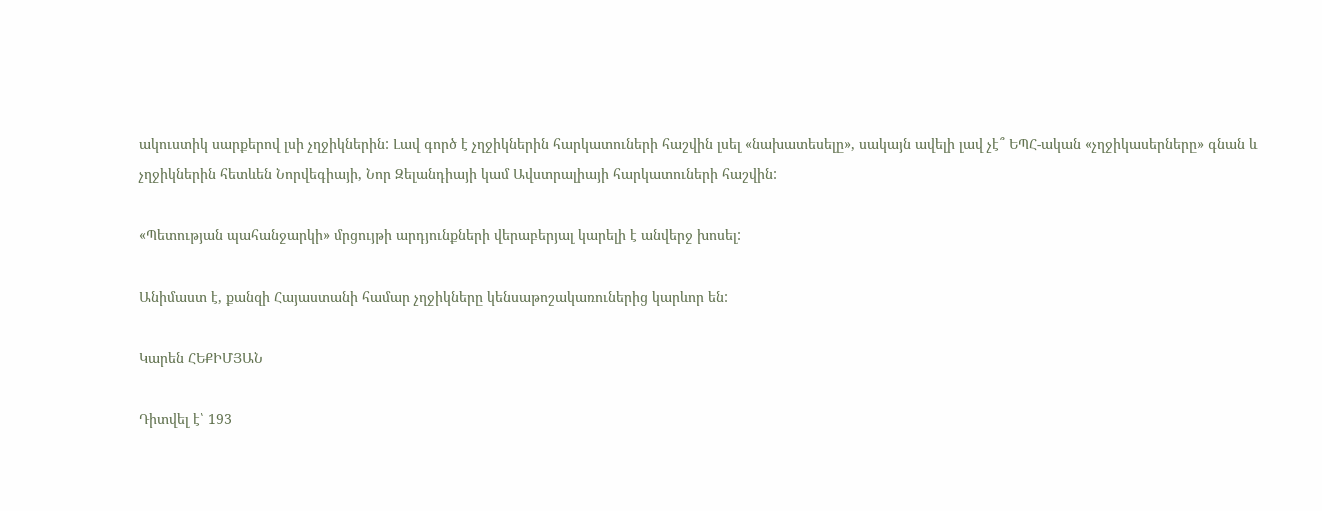ակուստիկ սարքերով լսի չղջիկներին: Լավ գործ է չղջիկներին հարկատուների հաշվին լսել «նախատեսելը», սակայն ավելի լավ չէ՞ ԵՊՀ-ական «չղջիկասերները» գնան և չղջիկներին հետևեն Նորվեգիայի, Նոր Զելանդիայի կամ Ավստրալիայի հարկատուների հաշվին:

«Պետության պահանջարկի» մրցույթի արդյունքների վերաբերյալ կարելի է անվերջ խոսել:

Անիմաստ է, քանզի Հայաստանի համար չղջիկները կենսաթոշակառուներից կարևոր են:

Կարեն ՀԵՔԻՄՅԱՆ

Դիտվել է՝ 193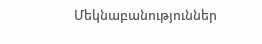Մեկնաբանություններ